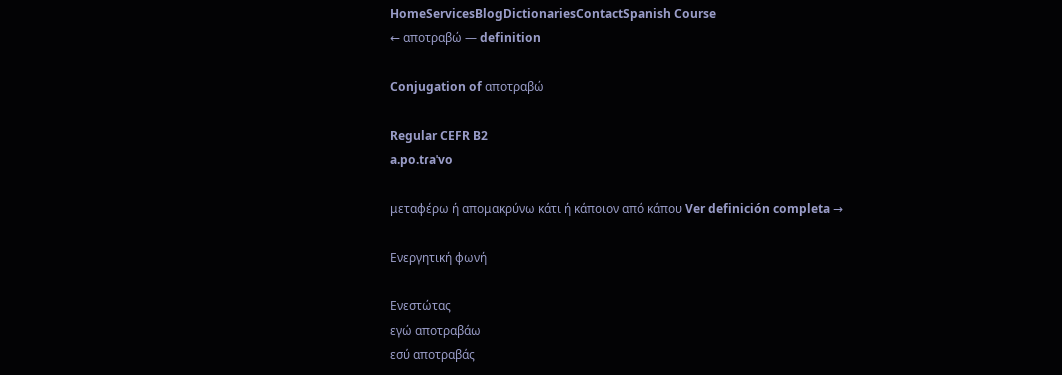HomeServicesBlogDictionariesContactSpanish Course
← αποτραβώ — definition

Conjugation of αποτραβώ

Regular CEFR B2
a.po.tɾaˈvo

μεταφέρω ή απομακρύνω κάτι ή κάποιον από κάπου Ver definición completa →

Ενεργητική φωνή

Ενεστώτας
εγώ αποτραβάω
εσύ αποτραβάς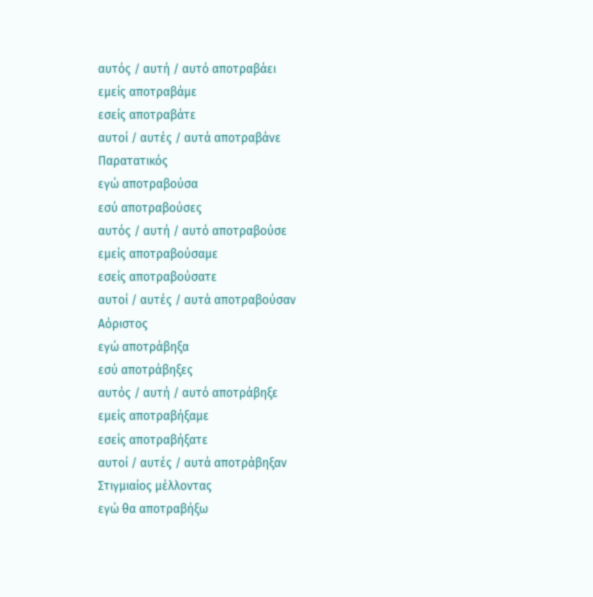αυτός / αυτή / αυτό αποτραβάει
εμείς αποτραβάμε
εσείς αποτραβάτε
αυτοί / αυτές / αυτά αποτραβάνε
Παρατατικός
εγώ αποτραβούσα
εσύ αποτραβούσες
αυτός / αυτή / αυτό αποτραβούσε
εμείς αποτραβούσαμε
εσείς αποτραβούσατε
αυτοί / αυτές / αυτά αποτραβούσαν
Αόριστος
εγώ αποτράβηξα
εσύ αποτράβηξες
αυτός / αυτή / αυτό αποτράβηξε
εμείς αποτραβήξαμε
εσείς αποτραβήξατε
αυτοί / αυτές / αυτά αποτράβηξαν
Στιγμιαίος μέλλοντας
εγώ θα αποτραβήξω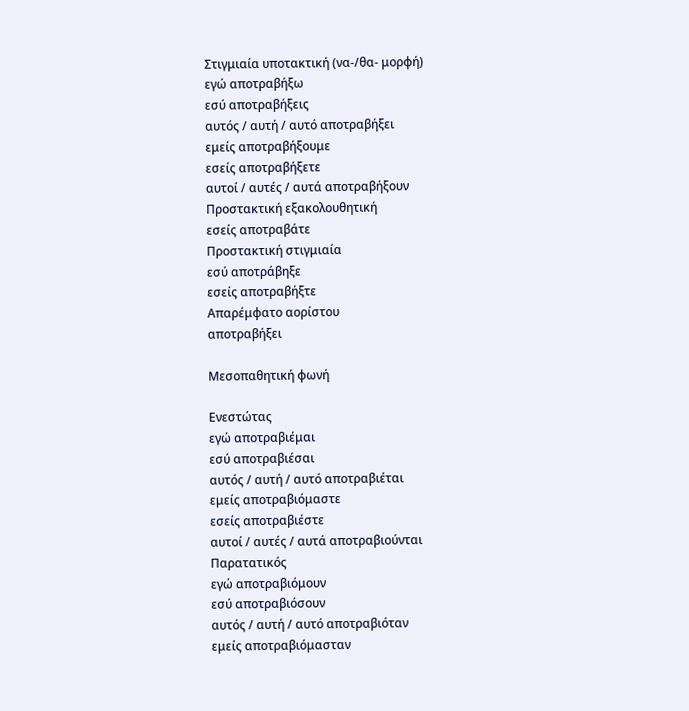Στιγμιαία υποτακτική (να-/θα- μορφή)
εγώ αποτραβήξω
εσύ αποτραβήξεις
αυτός / αυτή / αυτό αποτραβήξει
εμείς αποτραβήξουμε
εσείς αποτραβήξετε
αυτοί / αυτές / αυτά αποτραβήξουν
Προστακτική εξακολουθητική
εσείς αποτραβάτε
Προστακτική στιγμιαία
εσύ αποτράβηξε
εσείς αποτραβήξτε
Απαρέμφατο αορίστου
αποτραβήξει

Μεσοπαθητική φωνή

Ενεστώτας
εγώ αποτραβιέμαι
εσύ αποτραβιέσαι
αυτός / αυτή / αυτό αποτραβιέται
εμείς αποτραβιόμαστε
εσείς αποτραβιέστε
αυτοί / αυτές / αυτά αποτραβιούνται
Παρατατικός
εγώ αποτραβιόμουν
εσύ αποτραβιόσουν
αυτός / αυτή / αυτό αποτραβιόταν
εμείς αποτραβιόμασταν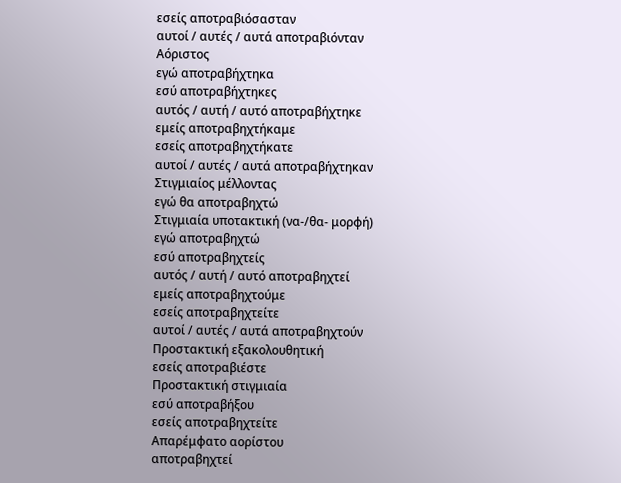εσείς αποτραβιόσασταν
αυτοί / αυτές / αυτά αποτραβιόνταν
Αόριστος
εγώ αποτραβήχτηκα
εσύ αποτραβήχτηκες
αυτός / αυτή / αυτό αποτραβήχτηκε
εμείς αποτραβηχτήκαμε
εσείς αποτραβηχτήκατε
αυτοί / αυτές / αυτά αποτραβήχτηκαν
Στιγμιαίος μέλλοντας
εγώ θα αποτραβηχτώ
Στιγμιαία υποτακτική (να-/θα- μορφή)
εγώ αποτραβηχτώ
εσύ αποτραβηχτείς
αυτός / αυτή / αυτό αποτραβηχτεί
εμείς αποτραβηχτούμε
εσείς αποτραβηχτείτε
αυτοί / αυτές / αυτά αποτραβηχτούν
Προστακτική εξακολουθητική
εσείς αποτραβιέστε
Προστακτική στιγμιαία
εσύ αποτραβήξου
εσείς αποτραβηχτείτε
Απαρέμφατο αορίστου
αποτραβηχτεί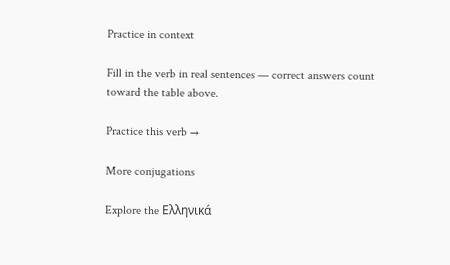Practice in context

Fill in the verb in real sentences — correct answers count toward the table above.

Practice this verb →

More conjugations

Explore the Ελληνικά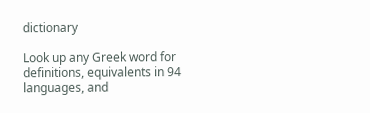dictionary

Look up any Greek word for definitions, equivalents in 94 languages, and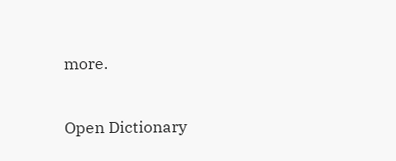more.

Open Dictionary